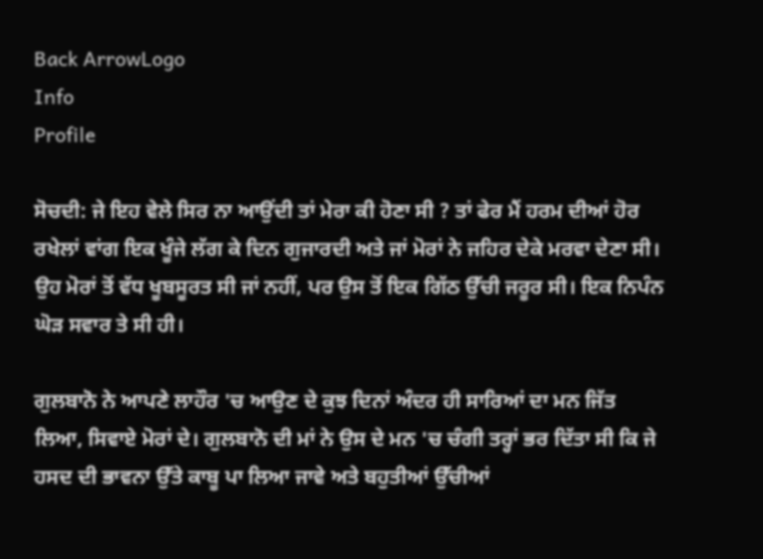Back ArrowLogo
Info
Profile

ਸੋਚਦੀ: ਜੇ ਇਹ ਵੇਲੇ ਸਿਰ ਨਾ ਆਉਂਦੀ ਤਾਂ ਮੇਰਾ ਕੀ ਹੋਣਾ ਸੀ ? ਤਾਂ ਫੇਰ ਮੈਂ ਹਰਮ ਦੀਆਂ ਹੋਰ ਰਖੇਲਾਂ ਵਾਂਗ ਇਕ ਖੂੰਜੇ ਲੱਗ ਕੇ ਦਿਨ ਗੁਜਾਰਦੀ ਅਤੇ ਜਾਂ ਮੋਰਾਂ ਨੇ ਜਹਿਰ ਦੇਕੇ ਮਰਵਾ ਦੇਣਾ ਸੀ। ਉਹ ਮੋਰਾਂ ਤੋਂ ਵੱਧ ਖੂਬਸੂਰਤ ਸੀ ਜਾਂ ਨਹੀਂ, ਪਰ ਉਸ ਤੋਂ ਇਕ ਗਿੱਠ ਉੱਚੀ ਜਰੂਰ ਸੀ। ਇਕ ਨਿਪੰਨ ਘੋੜ ਸਵਾਰ ਤੇ ਸੀ ਹੀ।

ਗੁਲਬਾਨੋ ਨੇ ਆਪਣੇ ਲਾਹੌਰ 'ਚ ਆਉਣ ਦੇ ਕੁਝ ਦਿਨਾਂ ਅੰਦਰ ਹੀ ਸਾਰਿਆਂ ਦਾ ਮਨ ਜਿੱਤ ਲਿਆ, ਸਿਵਾਏ ਮੋਰਾਂ ਦੇ। ਗੁਲਬਾਨੋ ਦੀ ਮਾਂ ਨੇ ਉਸ ਦੇ ਮਨ 'ਚ ਚੰਗੀ ਤਰ੍ਹਾਂ ਭਰ ਦਿੱਤਾ ਸੀ ਕਿ ਜੇ ਹਸਦ ਦੀ ਭਾਵਨਾ ਉੱਤੇ ਕਾਬੂ ਪਾ ਲਿਆ ਜਾਵੇ ਅਤੇ ਬਹੁਤੀਆਂ ਉੱਚੀਆਂ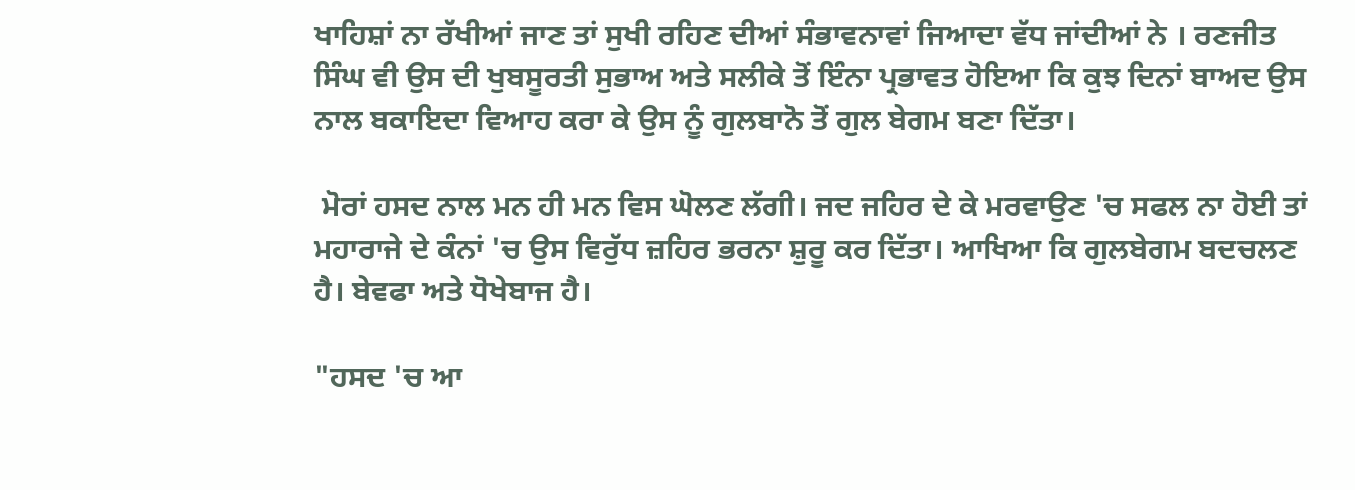ਖਾਹਿਸ਼ਾਂ ਨਾ ਰੱਖੀਆਂ ਜਾਣ ਤਾਂ ਸੁਖੀ ਰਹਿਣ ਦੀਆਂ ਸੰਭਾਵਨਾਵਾਂ ਜਿਆਦਾ ਵੱਧ ਜਾਂਦੀਆਂ ਨੇ । ਰਣਜੀਤ ਸਿੰਘ ਵੀ ਉਸ ਦੀ ਖੁਬਸੂਰਤੀ ਸੁਭਾਅ ਅਤੇ ਸਲੀਕੇ ਤੋਂ ਇੰਨਾ ਪ੍ਰਭਾਵਤ ਹੋਇਆ ਕਿ ਕੁਝ ਦਿਨਾਂ ਬਾਅਦ ਉਸ ਨਾਲ ਬਕਾਇਦਾ ਵਿਆਹ ਕਰਾ ਕੇ ਉਸ ਨੂੰ ਗੁਲਬਾਨੋ ਤੋਂ ਗੁਲ ਬੇਗਮ ਬਣਾ ਦਿੱਤਾ।

 ਮੋਰਾਂ ਹਸਦ ਨਾਲ ਮਨ ਹੀ ਮਨ ਵਿਸ ਘੋਲਣ ਲੱਗੀ। ਜਦ ਜਹਿਰ ਦੇ ਕੇ ਮਰਵਾਉਣ 'ਚ ਸਫਲ ਨਾ ਹੋਈ ਤਾਂ ਮਹਾਰਾਜੇ ਦੇ ਕੰਨਾਂ 'ਚ ਉਸ ਵਿਰੁੱਧ ਜ਼ਹਿਰ ਭਰਨਾ ਸ਼ੁਰੂ ਕਰ ਦਿੱਤਾ। ਆਖਿਆ ਕਿ ਗੁਲਬੇਗਮ ਬਦਚਲਣ ਹੈ। ਬੇਵਫਾ ਅਤੇ ਧੋਖੇਬਾਜ ਹੈ।

"ਹਸਦ 'ਚ ਆ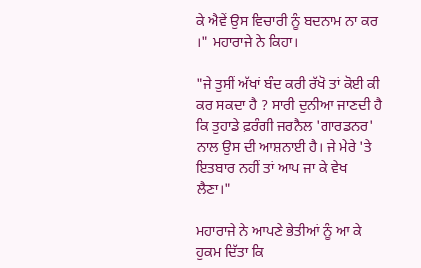ਕੇ ਐਵੇਂ ਉਸ ਵਿਚਾਰੀ ਨੂੰ ਬਦਨਾਮ ਨਾ ਕਰ ।" ਮਹਾਰਾਜੇ ਨੇ ਕਿਹਾ।

"ਜੇ ਤੁਸੀਂ ਅੱਖਾਂ ਬੰਦ ਕਰੀ ਰੱਖੋ ਤਾਂ ਕੋਈ ਕੀ ਕਰ ਸਕਦਾ ਹੈ ? ਸਾਰੀ ਦੁਨੀਆ ਜਾਣਦੀ ਹੈ ਕਿ ਤੁਹਾਡੇ ਫ਼ਰੰਗੀ ਜਰਨੈਲ 'ਗਾਰਡਨਰ' ਨਾਲ ਉਸ ਦੀ ਆਸ਼ਨਾਈ ਹੈ। ਜੇ ਮੇਰੇ 'ਤੇ ਇਤਬਾਰ ਨਹੀਂ ਤਾਂ ਆਪ ਜਾ ਕੇ ਵੇਖ ਲੈਣਾ।"

ਮਹਾਰਾਜੇ ਨੇ ਆਪਣੇ ਭੇਤੀਆਂ ਨੂੰ ਆ ਕੇ ਹੁਕਮ ਦਿੱਤਾ ਕਿ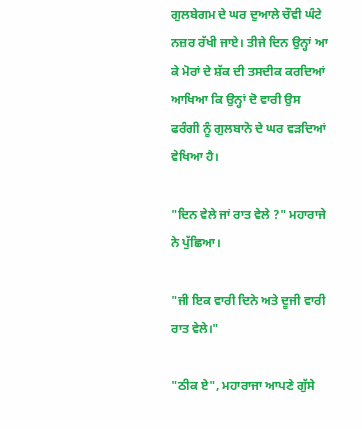ਗੁਲਬੇਗਮ ਦੇ ਘਰ ਦੁਆਲੇ ਚੌਵੀ ਘੰਟੇ ਨਜ਼ਰ ਰੱਖੀ ਜਾਏ। ਤੀਜੇ ਦਿਨ ਉਨ੍ਹਾਂ ਆ ਕੇ ਮੋਰਾਂ ਦੇ ਸ਼ੱਕ ਦੀ ਤਸਦੀਕ ਕਰਦਿਆਂ ਆਖਿਆ ਕਿ ਉਨ੍ਹਾਂ ਦੋ ਵਾਰੀ ਉਸ ਫਰੰਗੀ ਨੂੰ ਗੁਲਬਾਨੋ ਦੇ ਘਰ ਵੜਦਿਆਂ ਵੇਖਿਆ ਹੈ।

"ਦਿਨ ਵੇਲੇ ਜਾਂ ਰਾਤ ਵੇਲੇ ?" ਮਹਾਰਾਜੇ ਨੇ ਪੁੱਛਿਆ।

"ਜੀ ਇਕ ਵਾਰੀ ਦਿਨੇ ਅਤੇ ਦੂਜੀ ਵਾਰੀ ਰਾਤ ਵੇਲੇ।"

"ਠੀਕ ਏ", ਮਹਾਰਾਜਾ ਆਪਣੇ ਗੁੱਸੇ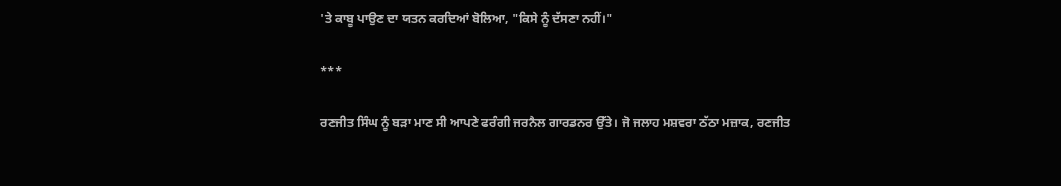'ਤੇ ਕਾਬੂ ਪਾਉਣ ਦਾ ਯਤਨ ਕਰਦਿਆਂ ਬੋਲਿਆ, "ਕਿਸੇ ਨੂੰ ਦੱਸਣਾ ਨਹੀਂ।"

***

ਰਣਜੀਤ ਸਿੰਘ ਨੂੰ ਬੜਾ ਮਾਣ ਸੀ ਆਪਣੇ ਫਰੰਗੀ ਜਰਨੈਲ ਗਾਰਡਨਰ ਉੱਤੇ। ਜੋ ਜਲਾਹ ਮਸ਼ਵਰਾ ਠੱਠਾ ਮਜ਼ਾਕ, ਰਣਜੀਤ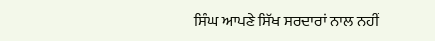ਸਿੰਘ ਆਪਣੇ ਸਿੱਖ ਸਰਦਾਰਾਂ ਨਾਲ ਨਹੀਂ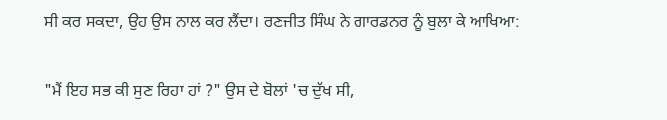ਸੀ ਕਰ ਸਕਦਾ, ਉਹ ਉਸ ਨਾਲ ਕਰ ਲੈਂਦਾ। ਰਣਜੀਤ ਸਿੰਘ ਨੇ ਗਾਰਡਨਰ ਨੂੰ ਬੁਲਾ ਕੇ ਆਖਿਆ:

"ਮੈਂ ਇਹ ਸਭ ਕੀ ਸੁਣ ਰਿਹਾ ਹਾਂ ?" ਉਸ ਦੇ ਬੋਲਾਂ 'ਚ ਦੁੱਖ ਸੀ,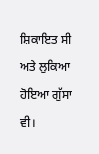ਸ਼ਿਕਾਇਤ ਸੀ ਅਤੇ ਲੁਕਿਆ ਹੋਇਆ ਗੁੱਸਾ ਵੀ।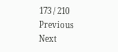173 / 210
Previous
Next